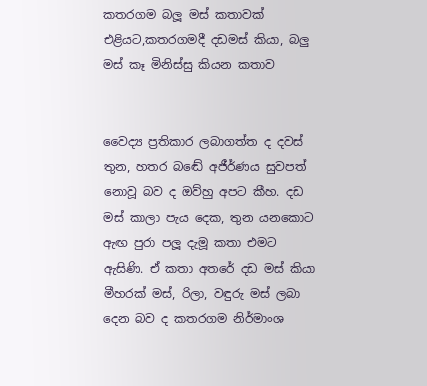කතරගම බලූ මස් කතාවක් එළියට,කතරගමදී දඩමස් කියා, බලු මස් කෑ මිනිස්සු කියන කතාව


වෛද්‍ය ප්‍රතිකාර ලබාගත්ත ද දවස් තුන, හතර බඬේ අජීර්ණය සුවපත් නොවූ බව ද ඔව්හු අපට කීහ. දඩ මස් කාලා පැය දෙක, තුන යනකොට ඇඟ පුරා පලූ දැමූ කතා එමට ඇසිණි. ඒ කතා අතරේ දඩ මස් කියා මීහරක් මස්, රිලා, වඳුරු මස් ලබා දෙන බව ද කතරගම නිර්මාංශ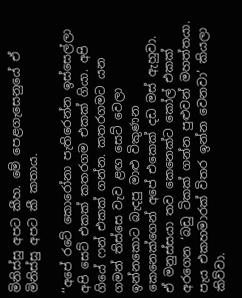මිනිස්සු අපට කීහ. මේ පෙළගැසෙනුයේ ඒ මිනිස්සු අපට කී කතාය.

‘‘අපේ රටේ කොරෝනා පැතිරෙන්න ඉස්සෙල්ලා අපි සෙට් එකක් කතරගම එකක් ගියා. අපි ගියේ ෆන් එකක් ගන්න. කතරගමට යන ගමන් තිස්සෙ වැව ළඟ සෙට් වෙලා ඉන්නකොට බැදපු මාළු විකුණන කෙනෙක්ගෙන් අපේ එකෙක් දඩ මස් ඇහුවා. ඒ මනුස්සයා තව කෙනෙක්ට කෝල් එකක් අරගෙන ‘බඩු ටිකක් ගන්න පුළුවන් මහත්තයා. පැය එකහමාරක් විතර ඉන්න වෙනවා’ කියලා කිව්වා.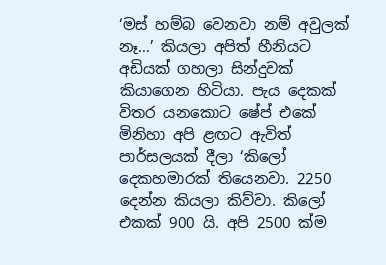‘මස් හම්බ වෙනවා නම් අවුලක් නෑ…’ කියලා අපිත් හීනියට අඩියක් ගහලා සින්දුවක් කියාගෙන හිටියා. පැය දෙකක් විතර යනකොට ෂේප් එකේ මිනිහා අපි ළඟට ඇවිත් පාර්සලයක් දීලා ‘කිලෝ දෙකහමාරක් තියෙනවා. 2250 දෙන්න කියලා කිව්වා. කිලෝ එකක් 900 යි. අපි 2500 ක්ම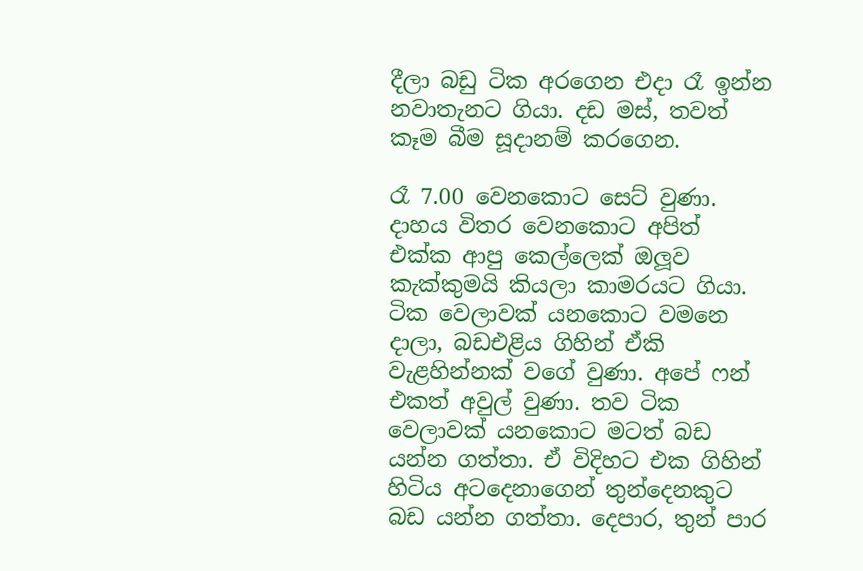දීලා බඩු ටික අරගෙන එදා රෑ ඉන්න නවාතැනට ගියා. දඩ මස්, තවත් කෑම බීම සූදානම් කරගෙන.

රෑ 7.00 වෙනකොට සෙට් වුණා. දාහය විතර වෙනකොට අපිත් එක්ක ආපු කෙල්ලෙක් ඔලූව කැක්කුමයි කියලා කාමරයට ගියා. ටික වෙලාවක් යනකොට වමනෙ දාලා, බඩඑළිය ගිහින් ඒකි වැළහින්නක් වගේ වුණා. අපේ ෆන් එකත් අවුල් වුණා. තව ටික වෙලාවක් යනකොට මටත් බඩ යන්න ගත්තා. ඒ විදිහට එක ගිහින් හිටිය අටදෙනාගෙන් තුන්දෙනකුට බඩ යන්න ගත්තා. දෙපාර, තුන් පාර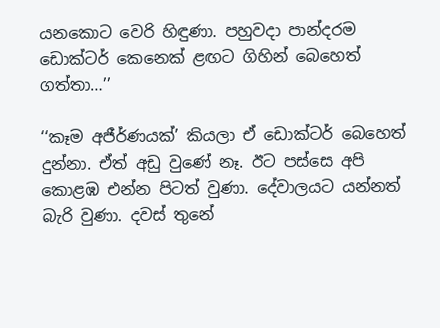යනකොට වෙරි හිඳුණා. පහුවදා පාන්දරම ඩොක්ටර් කෙනෙක් ළඟට ගිහින් බෙහෙත් ගත්තා…’’

‘‘කෑම අජීර්ණයක්’ කියලා ඒ ඩොක්ටර් බෙහෙත් දුන්නා. ඒත් අඩු වුණේ නෑ. ඊට පස්සෙ අපි කොළඹ එන්න පිටත් වුණා. දේවාලයට යන්නත් බැරි වුණා. දවස් තුනේ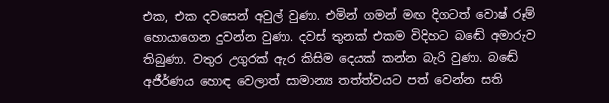එක, එක දවසෙන් අවුල් වුණා. එමින් ගමන් මඟ දිගටත් වොෂ් රූම් හොයාගෙන දුවන්න වුණා. දවස් තුනක් එකම විදිහට බඬේ අමාරුව තිබුණා. වතුර උගුරක් ඇර කිසිම දෙයක් කන්න බැරි වුණා. බඬේ අජීර්ණය හොඳ වෙලාත් සාමාන්‍ය තත්ත්වයට පත් වෙන්න සති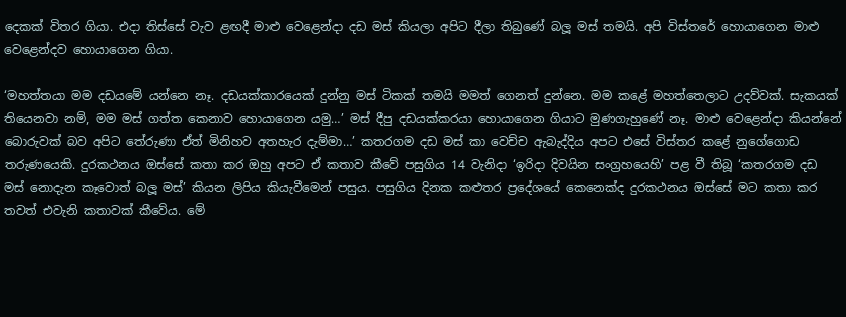දෙකක් විතර ගියා. එදා තිස්සේ වැව ළඟදී මාළු වෙළෙන්දා දඩ මස් කියලා අපිට දීලා තිබුණේ බලූ මස් තමයි. අපි විස්තරේ හොයාගෙන මාළු වෙළෙන්දව හොයාගෙන ගියා.

‘මහත්තයා මම දඩයමේ යන්නෙ නෑ. දඩයක්කාරයෙක් දුන්නු මස් ටිකක් තමයි මමත් ගෙනත් දුන්නෙ. මම කළේ මහත්තෙලාට උදව්වක්. සැකයක් තියෙනවා නම්, මම මස් ගත්ත කෙනාව හොයාගෙන යමු…’ මස් දීපු දඩයක්කරයා හොයාගෙන ගියාට මුණගැහුණේ නෑ. මාළු වෙළෙන්දා කියන්නේ බොරුවක් බව අපිට තේරුණා ඒත් මිනිහව අතහැර දැම්මා…’ කතරගම දඩ මස් කා වෙච්ච ඇබැද්දිය අපට එසේ විස්තර කළේ නුගේගොඩ තරුණයෙකි. දුරකථනය ඔස්සේ කතා කර ඔහු අපට ඒ කතාව කීවේ පසුගිය 14 වැනිදා ‘ඉරිදා දිවයින සංග්‍රහයෙහි’ පළ වී තිබූ ‘කතරගම දඩ මස් නොදැන කෑවොත් බලූ මස්’ කියන ලිපිය කියැවීමෙන් පසුය. පසුගිය දිනක කළුතර ප්‍රදේශයේ කෙනෙක්ද දුරකථනය ඔස්සේ මට කතා කර තවත් එවැනි කතාවක් කීවේය. මේ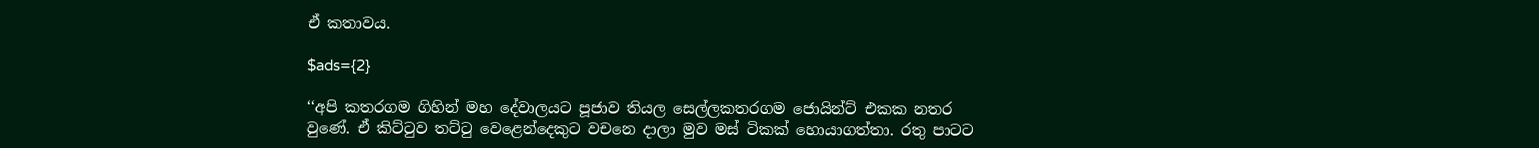ඒ කතාවය.

$ads={2}

‘‘අපි කතරගම ගිහින් මහ දේවාලයට පූජාව තියල සෙල්ලකතරගම ජොයින්ට් එකක නතර වුණේ. ඒ කිට්ටුව තට්ටු වෙළෙන්දෙකුට වචනෙ දාලා මුව මස් ටිකක් හොයාගත්තා. රතු පාටට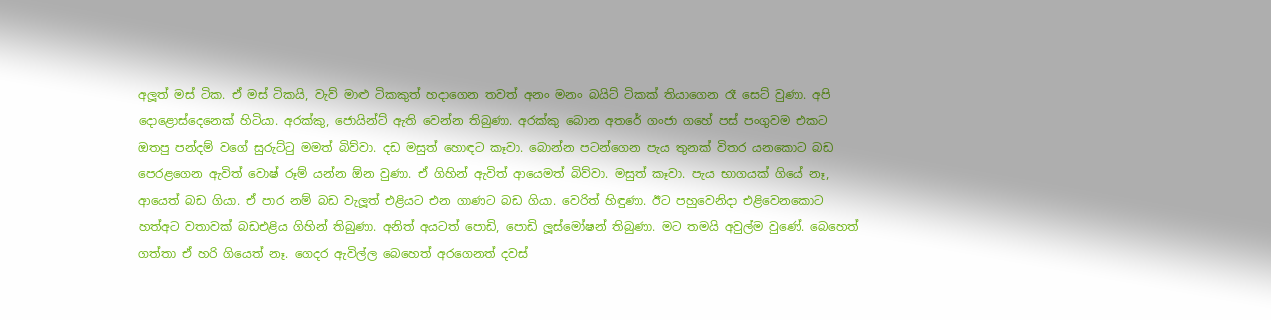අලූත් මස් ටික. ඒ මස් ටිකයි, වැව් මාළු ටිකකුත් හදාගෙන තවත් අනං මනං බයිට් ටිකක් තියාගෙන රෑ සෙට් වුණා. අපි දොළොස්දෙනෙක් හිටියා. අරක්කු, ජොයින්ට් ඇති වෙන්න තිබුණා. අරක්කු බොන අතරේ ගංජා ගහේ පස් පංගුවම එකට ඔතපු පන්දම් වගේ සුරුට්ටු මමත් බිව්වා. දඩ මසුත් හොඳට කෑවා. බොන්න පටන්ගෙන පැය තුනක් විතර යනකොට බඩ පෙරළගෙන ඇවිත් වොෂ් රූම් යන්න ඕන වුණා. ඒ ගිහින් ඇවිත් ආයෙමත් බිව්වා. මසුත් කෑවා. පැය භාගයක් ගියේ නෑ, ආයෙත් බඩ ගියා. ඒ පාර නම් බඩ වැලූත් එළියට එන ගාණට බඩ ගියා. වෙරිත් හිඳුණා. ඊට පහුවෙනිදා එළිවෙනකොට හත්අට වතාවක් බඩඑළිය ගිහින් තිබුණා. අනිත් අයටත් පොඩි, පොඩි ලූස්මෝෂන් තිබුණා. මට තමයි අවුල්ම වුණේ. බෙහෙත් ගත්තා ඒ හරි ගියෙත් නෑ. ගෙදර ඇවිල්ල බෙහෙත් අරගෙනත් දවස්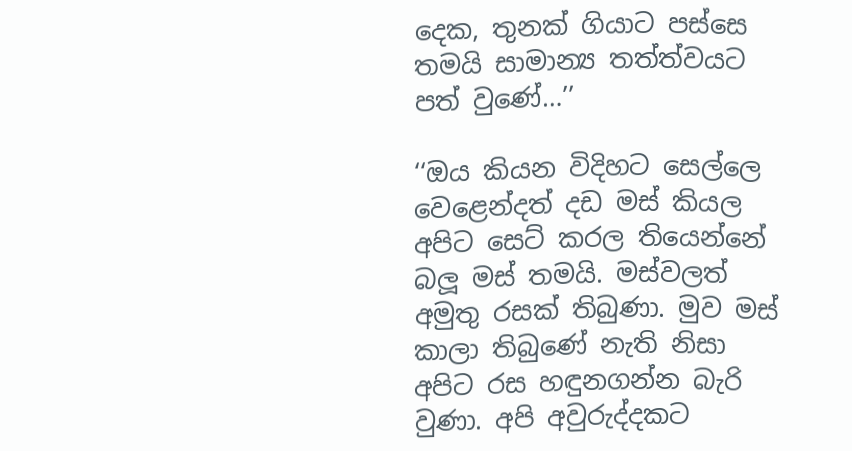දෙක, තුනක් ගියාට පස්සෙ තමයි සාමාන්‍ය තත්ත්වයට පත් වුණේ…’’

‘‘ඔය කියන විදිහට සෙල්ලෙ වෙළෙන්දත් දඩ මස් කියල අපිට සෙට් කරල තියෙන්නේ බලූ මස් තමයි. මස්වලත් අමුතු රසක් තිබුණා. මුව මස් කාලා තිබුණේ නැති නිසා අපිට රස හඳුනගන්න බැරි වුණා. අපි අවුරුද්දකට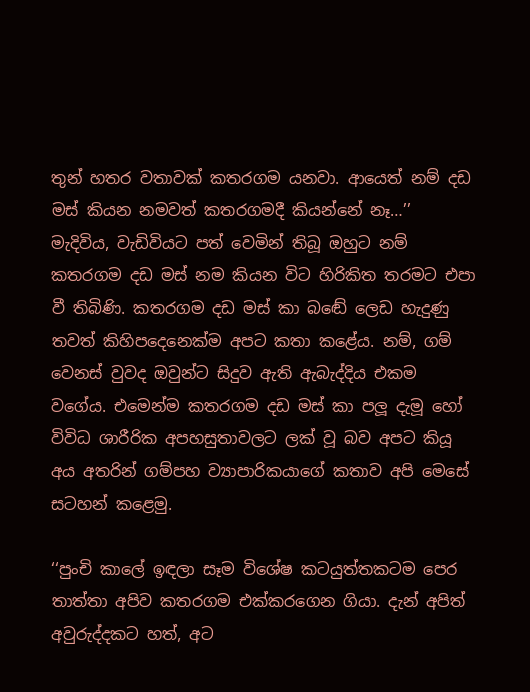තුන් හතර වතාවක් කතරගම යනවා. ආයෙත් නම් දඩ මස් කියන නමවත් කතරගමදී කියන්නේ නෑ…’’ මැදිවිය, වැඩිවියට පත් වෙමින් තිබූ ඔහුට නම් කතරගම දඩ මස් නම කියන විට හිරිකිත තරමට එපා වී තිබිණි. කතරගම දඩ මස් කා බඬේ ලෙඩ හැදුණු තවත් කිහිපදෙනෙක්ම අපට කතා කළේය. නම්, ගම් වෙනස් වුවද ඔවුන්ට සිදුව ඇති ඇබැද්දිය එකම වගේය. එමෙන්ම කතරගම දඩ මස් කා පලූ දැමූ හෝ විවිධ ශාරීරික අපහසුතාවලට ලක් වූ බව අපට කියූ අය අතරින් ගම්පහ ව්‍යාපාරිකයාගේ කතාව අපි මෙසේ සටහන් කළෙමු.

‘‘පුංචි කාලේ ඉඳලා සෑම විශේෂ කටයුත්තකටම පෙර තාත්තා අපිව කතරගම එක්කරගෙන ගියා. දැන් අපිත් අවුරුද්දකට හත්, අට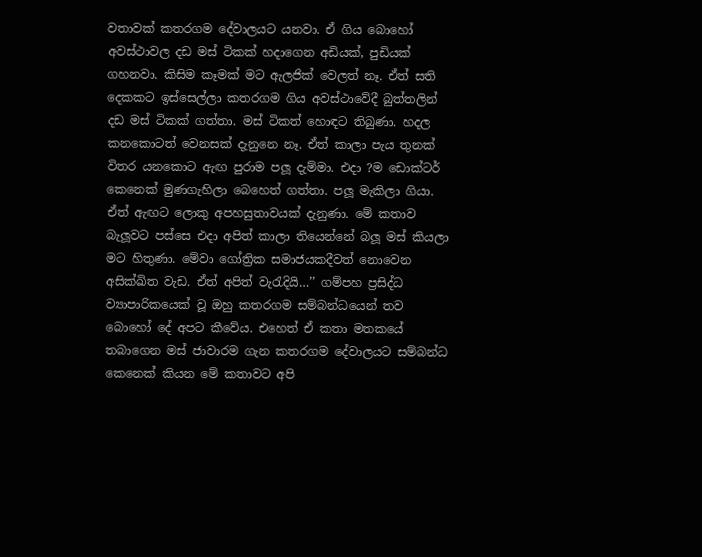වතාවක් කතරගම දේවාලයට යනවා. ඒ ගිය බොහෝ අවස්ථාවල දඩ මස් ටිකක් හදාගෙන අඩියක්, පුඩියක් ගහනවා. කිසිම කෑමක් මට ඇලජික් වෙලත් නෑ. ඒත් සති දෙකකට ඉස්සෙල්ලා කතරගම ගිය අවස්ථාවේදී බුත්තලින් දඩ මස් ටිකක් ගත්තා. මස් ටිකත් හොඳට තිබුණා. හදල කනකොටත් වෙනසක් දැනුනෙ නෑ. ඒත් කාලා පැය තුනක් විතර යනකොට ඇඟ පුරාම පලූ දැම්මා. එදා ?ම ඩොක්ටර් කෙනෙක් මුණගැහිලා බෙහෙත් ගත්තා. පලූ මැකිලා ගියා. ඒත් ඇඟට ලොකු අපහසුතාවයක් දැනුණා. මේ කතාව බැලූවට පස්සෙ එදා අපිත් කාලා තියෙන්නේ බලූ මස් කියලා මට හිතුණා. මේවා ගෝත්‍රික සමාජයකදීවත් නොවෙන අසික්ඛිත වැඩ. ඒත් අපිත් වැරැදියි…’’ ගම්පහ ප්‍රසිද්ධ ව්‍යාපාරිකයෙක් වූ ඔහු කතරගම සම්බන්ධයෙන් තව බොහෝ දේ අපට කීවේය. එහෙත් ඒ කතා මතකයේ තබාගෙන මස් ජාවාරම ගැන කතරගම දේවාලයට සම්බන්ධ කෙනෙක් කියන මේ කතාවට අපි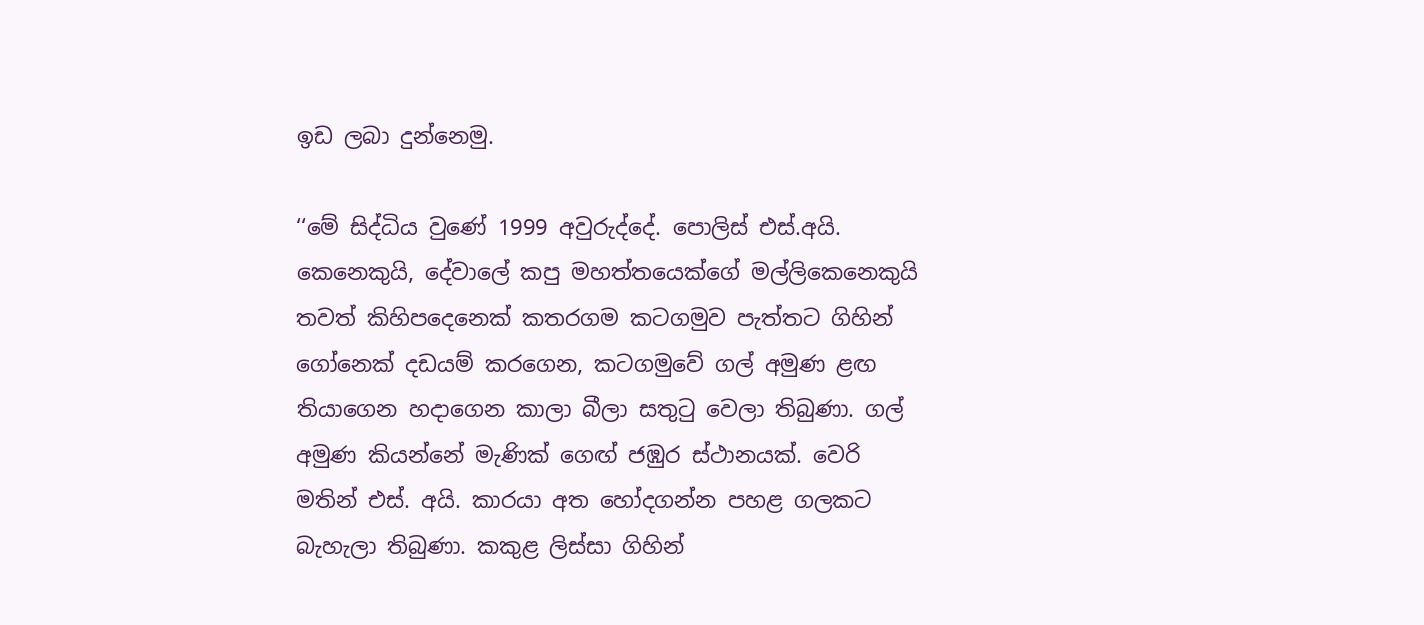ඉඩ ලබා දුන්නෙමු.

‘‘මේ සිද්ධිය වුණේ 1999 අවුරුද්දේ. පොලිස් එස්.අයි. කෙනෙකුයි, දේවාලේ කපු මහත්තයෙක්ගේ මල්ලිකෙනෙකුයි තවත් කිහිපදෙනෙක් කතරගම කටගමුව පැත්තට ගිහින් ගෝනෙක් දඩයම් කරගෙන, කටගමුවේ ගල් අමුණ ළඟ තියාගෙන හදාගෙන කාලා බීලා සතුටු වෙලා තිබුණා. ගල් අමුණ කියන්නේ මැණික් ගෙඟ් ජඹුර ස්ථානයක්. වෙරි මතින් එස්. අයි. කාරයා අත හෝදගන්න පහළ ගලකට බැහැලා තිබුණා. කකුළ ලිස්සා ගිහින්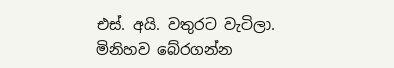එස්. අයි. වතුරට වැටිලා. මිනිහව බේරගන්න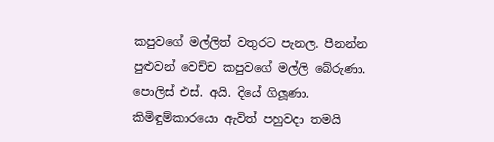කපුවගේ මල්ලිත් වතුරට පැනල. පීනන්න පුළුවන් වෙච්ච කපුවගේ මල්ලි බේරුණා. පොලිස් එස්. අයි. දියේ ගිලූණා. කිමිඳුම්කාරයො ඇවිත් පහුවදා තමයි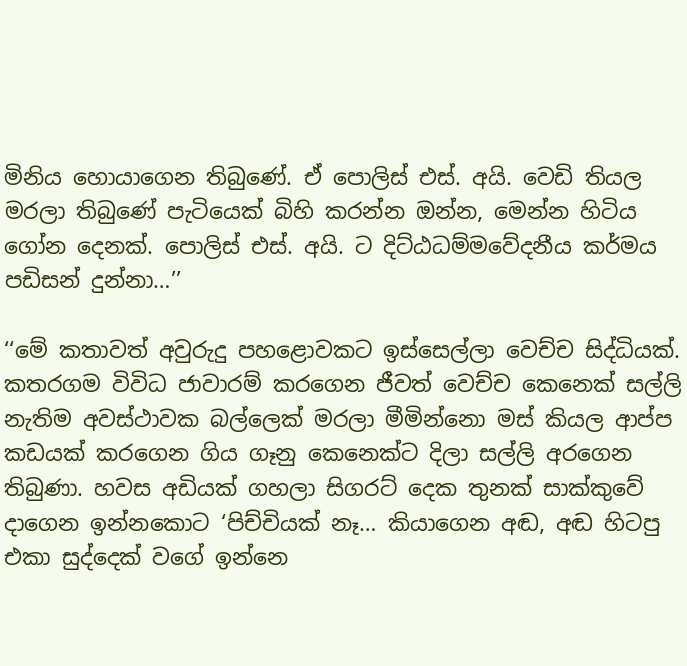මිනිය හොයාගෙන තිබුණේ. ඒ පොලිස් එස්. අයි. වෙඩි තියල මරලා තිබුණේ පැටියෙක් බිහි කරන්න ඔන්න, මෙන්න හිටිය ගෝන දෙනක්. පොලිස් එස්. අයි. ට දිට්ඨධම්මවේදනීය කර්මය පඩිසන් දුන්නා…’’

‘‘මේ කතාවත් අවුරුදු පහළොවකට ඉස්සෙල්ලා වෙච්ච සිද්ධියක්. කතරගම විවිධ ජාවාරම් කරගෙන ජීවත් වෙච්ච කෙනෙක් සල්ලි නැතිම අවස්ථාවක බල්ලෙක් මරලා මීමින්නො මස් කියල ආප්ප කඩයක් කරගෙන ගිය ගෑනු කෙනෙක්ට දිලා සල්ලි අරගෙන තිබුණා. හවස අඩියක් ගහලා සිගරට් දෙක තුනක් සාක්කුවේ දාගෙන ඉන්නකොට ‘පිච්චියක් නෑ… කියාගෙන අඬ, අඬ හිටපු එකා සුද්දෙක් වගේ ඉන්නෙ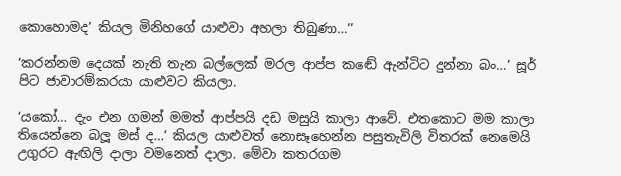කොහොමද’ කියල මිනිහගේ යාළුවා අහලා තිබුණා…’’

‘කරන්නම දෙයක් නැති තැන බල්ලෙක් මරල ආප්ප කඬේ ඇන්ටිට දුන්නා බං…’ සූර් පිට ජාවාරම්කරයා යාළුවට කියලා.

‘යකෝ… දැං එන ගමන් මමත් ආප්පයි දඩ මසුයි කාලා ආවේ. එතකොට මම කාලා තියෙන්නෙ බලූ මස් ද…’ කියල යාළුවත් නොසෑහෙන්න පසුතැවිලි විතරක් නෙමෙයි උගුරට ඇඟිලි දාලා වමනෙත් දාලා. මේවා කතරගම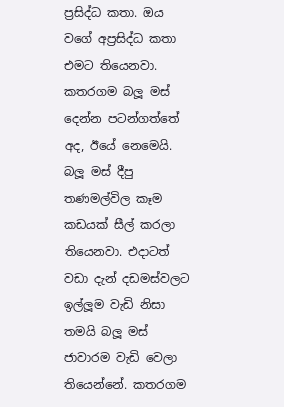ප්‍රසිද්ධ කතා. ඔය වගේ අප්‍රසිද්ධ කතා එමට තියෙනවා. කතරගම බලූ මස් දෙන්න පටන්ගත්තේ අද, ඊයේ නෙමෙයි. බලූ මස් දීපු තණමල්විල කෑම කඩයක් සීල් කරලා තියෙනවා. එදාටත් වඩා දැන් දඩමස්වලට ඉල්ලූම වැඩි නිසා තමයි බලූ මස් ජාවාරම වැඩි වෙලා තියෙන්නේ. කතරගම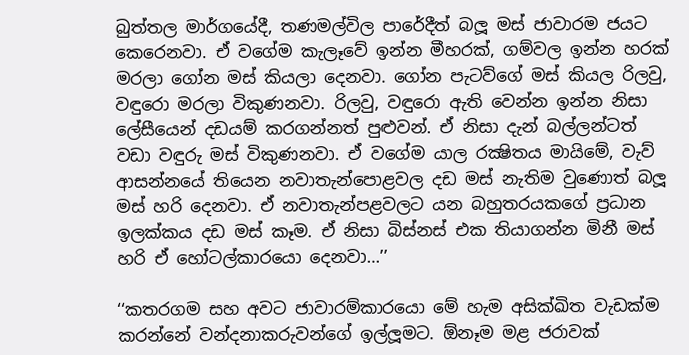බුත්තල මාර්ගයේදී, තණමල්විල පාරේදීත් බලූ මස් ජාවාරම ජයට කෙරෙනවා. ඒ වගේම කැලෑවේ ඉන්න මීහරක්, ගම්වල ඉන්න හරක් මරලා ගෝන මස් කියලා දෙනවා. ගෝන පැටව්ගේ මස් කියල රිලවු, වඳුරො මරලා විකුණනවා. රිලවු, වඳුරො ඇති වෙන්න ඉන්න නිසා ලේසීයෙන් දඩයම් කරගන්නත් පුළුවන්. ඒ නිසා දැන් බල්ලන්ටත් වඩා වඳුරු මස් විකුණනවා. ඒ වගේම යාල රක්‍ෂිතය මායිමේ, වැව් ආසන්නයේ තියෙන නවාතැන්පොළවල දඩ මස් නැතිම වුණොත් බලූ මස් හරි දෙනවා. ඒ නවාතැන්පළවලට යන බහුතරයකගේ ප්‍රධාන ඉලක්කය දඩ මස් කෑම. ඒ නිසා බිස්නස් එක තියාගන්න මිනී මස් හරි ඒ හෝටල්කාරයො දෙනවා…’’

‘‘කතරගම සහ අවට ජාවාරම්කාරයො මේ හැම අසික්ඛිත වැඩක්ම කරන්නේ වන්දනාකරුවන්ගේ ඉල්ලූමට. ඕනෑම මළ ජරාවක්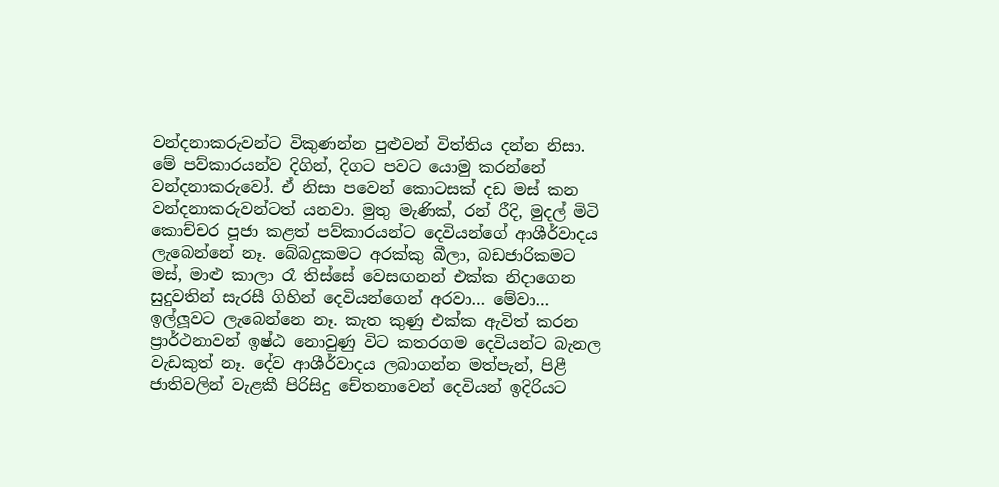වන්දනාකරුවන්ට විකුණන්න පුළුවන් විත්තිය දන්න නිසා. මේ පව්කාරයන්ව දිගින්, දිගට පවට යොමු කරන්නේ වන්දනාකරුවෝ. ඒ නිසා පවෙන් කොටසක් දඩ මස් කන වන්දනාකරුවන්ටත් යනවා. මුතු මැණික්, රන් රීදි, මුදල් මිටි කොච්චර පූජා කළත් පව්කාරයන්ට දෙවියන්ගේ ආශීර්වාදය ලැබෙන්නේ නෑ. බේබදුකමට අරක්කු බීලා, බඩජාරිකමට මස්, මාළු කාලා රෑ තිස්සේ වෙසඟනන් එක්ක නිදාගෙන සුදුවතින් සැරසී ගිහින් දෙවියන්ගෙන් අරවා… මේවා… ඉල්ලූවට ලැබෙන්නෙ නෑ. කැත කුණු එක්ක ඇවිත් කරන ප්‍රාර්ථනාවන් ඉෂ්ඨ නොවුණු විට කතරගම දෙවියන්ට බැනල වැඩකුත් නෑ. දේව ආශීර්වාදය ලබාගන්න මත්පැන්, පිළී ජාතිවලින් වැළකී පිරිසිදු චේතනාවෙන් දෙවියන් ඉදිරියට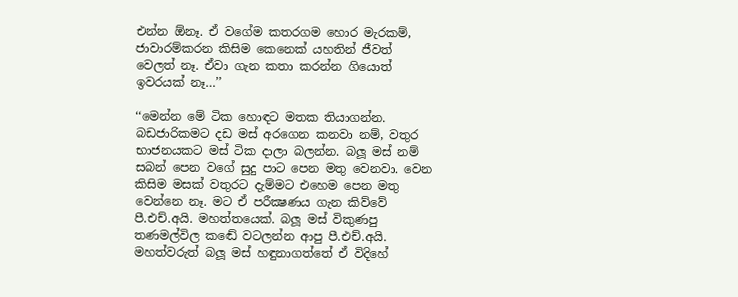එන්න ඕනෑ. ඒ වගේම කතරගම හොර මැරකම්, ජාවාරම්කරන කිසිම කෙනෙක් යහතින් ජීවත් වෙලත් නෑ. ඒවා ගැන කතා කරන්න ගියොත් ඉවරයක් නෑ…’’

‘‘මෙන්න මේ ටික හොඳට මතක තියාගන්න. බඩජාරිකමට දඩ මස් අරගෙන කනවා නම්, වතුර භාජනයකට මස් ටික දාලා බලන්න. බලූ මස් නම් සබන් පෙන වගේ සුදු පාට පෙන මතු වෙනවා. වෙන කිසිම මසක් වතුරට දැම්මට එහෙම පෙන මතු වෙන්නෙ නෑ. මට ඒ පරීක්‍ෂණය ගැන කිව්වේ පී.එච්.අයි. මහත්තයෙක්. බලූ මස් විකුණපු තණමල්විල කඬේ වටලන්න ආපු පී.එච්.අයි. මහත්වරුත් බලූ මස් හඳුනාගත්තේ ඒ විදිහේ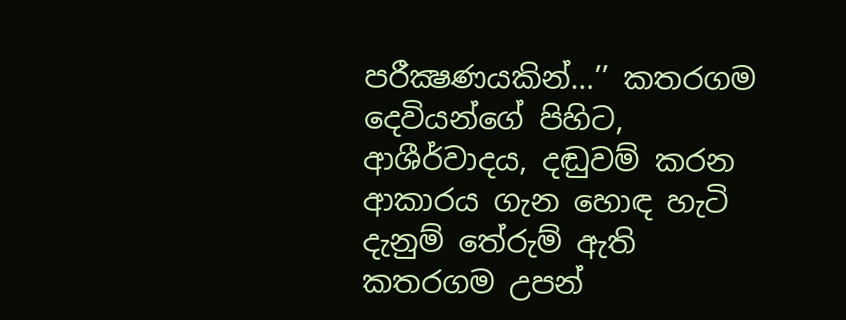පරීක්‍ෂණයකින්…’’ කතරගම දෙවියන්ගේ පිහිට, ආශීර්වාදය, දඬුවම් කරන ආකාරය ගැන හොඳ හැටි දැනුම් තේරුම් ඇති කතරගම උපන්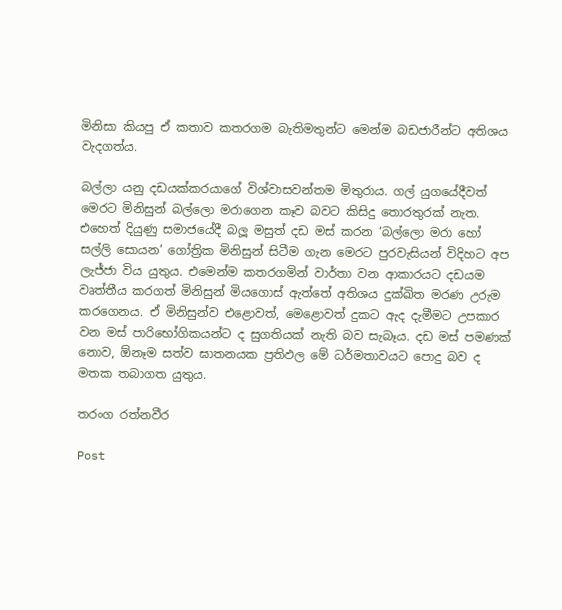මිනිසා කියපු ඒ කතාව කතරගම බැතිමතුන්ට මෙන්ම බඩජාරීන්ට අතිශය වැදගත්ය.

බල්ලා යනු දඩයක්කරයාගේ විශ්වාසවන්තම මිතුරාය. ගල් යුගයේදීවත් මෙරට මිනිසුන් බල්ලො මරාගෙන කෑව බවට කිසිදු තොරතුරක් නැත. එහෙත් දියුණු සමාජයේදී බලූ මසුත් දඩ මස් කරන ‘බල්ලො මරා හෝ සල්ලි සොයන’ ගෝත්‍රික මිනිසුන් සිටීම ගැන මෙරට පුරවැසියන් විදිහට අප ලැජ්ජා විය යුතුය. එමෙන්ම කතරගමින් වාර්තා වන ආකාරයට දඩයම වෘත්තීය කරගත් මිනිසුන් මියගොස් ඇත්තේ අතිශය දුක්ඛිත මරණ උරුම කරගෙනය. ඒ මිනිසුන්ව එළොවත්, මෙළොවත් දුකට ඇද දැමීමට උපකාර වන මස් පාරිභෝගිකයන්ට ද සුගතියක් නැති බව සැබෑය. දඩ මස් පමණක් නොව, ඕනෑම සත්ව ඝාතනයක ප්‍රතිඵල මේ ධර්මතාවයට පොදු බව ද මතක තබාගත යුතුය.

තරංග රත්නවීර

Post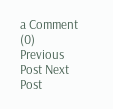a Comment (0)
Previous Post Next Post